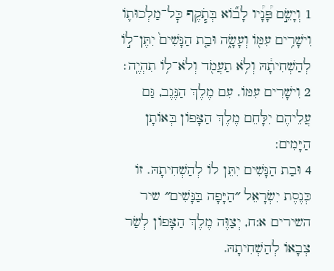1 וְיָשֵׂ֣ם פָּ֠נָ֠יו לָב֞וֹא בְּתֹ֧קֶף כׇּל־מַלְכוּת֛וֹ וִישָׁרִ֥ים עִמּ֖וֹ וְעָשָׂ֑ה וּבַ֤ת הַנָּשִׁים֙ יִתֶּן־ל֣וֹ לְהַשְׁחִיתָ֔הּ וְלֹ֥א תַעֲמֹ֖ד וְלֹא־ל֥וֹ תִהְיֶֽה׃
2 וִישָׁרִים עִמּוֹ. עִם מֶלֶךְ הַנֶּגֶב, גַּם עֲלֵיהֶם יִלָּחֵם מֶלֶךְ הַצָּפוֹן בְּאוֹתָן הַיָּמִים:
4 וּבַת הַנָּשִׁים יִתֵּן לוֹ לְהַשְׁחִיתָהּ. זוֹ כְּנֶסֶת יִשְׂרָאֵל ״הַיָּפָה בַּנָּשִׁים״ שיר השירים א:ח, יְצַוֶּה מֶלֶךְ הַצָּפוֹן לְשַׂר צְבָאוֹ לְהַשְׁחִיתָהּ.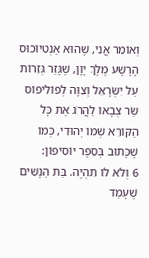וְאוֹמֵר אֲנִי, שֶׁהוּא אַנְטִיוֹכוּס הָרָשָׁע מֶלֶךְ יָוָן, שֶׁגָּזַר גְּזֵרוֹת עַל יִשְׂרָאֵל וְצִוָּה לְפוֹלִיפוֹס שַׂר צְבָאוֹ לַהֲרֹג אֶת כָּל הַקּוֹרֵא שְׁמוֹ יְהוּדִי, כְּמוֹ שֶׁכָּתוּב בְּסֵפֶר יוֹסִיפוֹן:
6 וְלֹא לוֹ תִהְיֶה. בַּת הַנָּשִׁים שֶׁעָמַד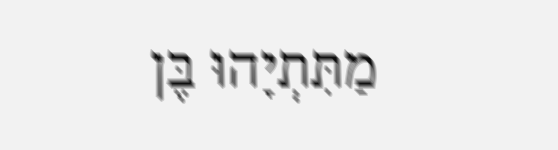מַתִּתְיָהוּ בֶּן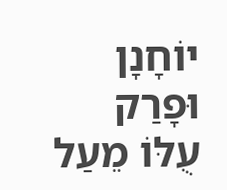יוֹחָנָן וּפָרַק עֻלּוֹ מֵעַל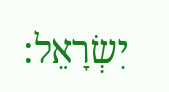יִשְׂרָאֵל: